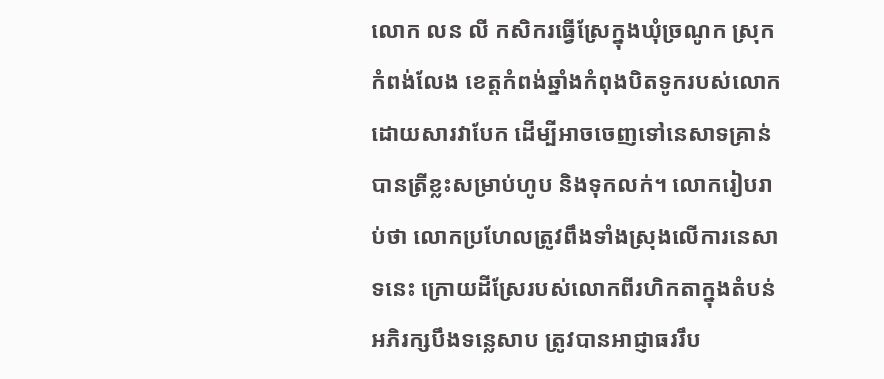លោក លន លី កសិករធ្វើស្រែក្នុងឃុំច្រណូក ស្រុកកំពង់លែង ខេត្តកំពង់ឆ្នាំងកំពុងបិតទូករបស់លោកដោយសារវាបែក ដើម្បីអាចចេញទៅនេសាទគ្រាន់បានត្រីខ្លះសម្រាប់ហូប និងទុកលក់។ លោករៀបរាប់ថា លោកប្រហែលត្រូវពឹងទាំងស្រុងលើការនេសាទនេះ ក្រោយដីស្រែរបស់លោកពីរហិកតាក្នុងតំបន់អភិរក្សបឹងទន្លេសាប ត្រូវបានអាជ្ញាធររឹប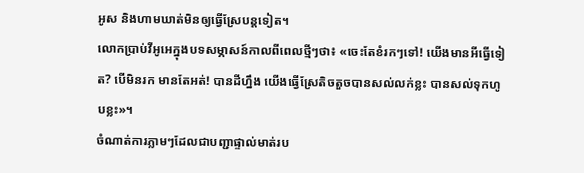អូស និងហាមឃាត់មិនឲ្យធ្វើស្រែបន្តទៀត។
លោកប្រាប់វីអូអេក្នុងបទសម្ភាសន៍កាលពីពេលថ្មីៗថា៖ «ចេះតែខំរកៗទៅ! យើងមានអីធ្វើទៀត? បើមិនរក មានតែអត់! បានដីហ្នឹង យើងធ្វើស្រែតិចតួចបានសល់លក់ខ្លះ បានសល់ទុកហូបខ្លះ»។
ចំណាត់ការភ្លាមៗដែលជាបញ្ជាផ្ទាល់មាត់រប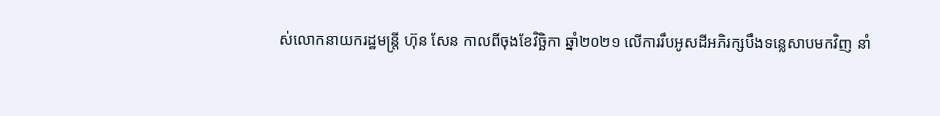ស់លោកនាយករដ្ឋមន្រ្តី ហ៊ុន សែន កាលពីចុងខែវិច្ឆិកា ឆ្នាំ២០២១ លើការរឹបអូសដីអភិរក្សបឹងទន្លេសាបមកវិញ នាំ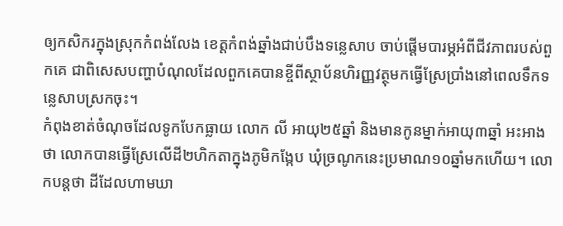ឲ្យកសិករក្នុងស្រុកកំពង់លែង ខេត្តកំពង់ឆ្នាំងជាប់បឹងទន្លេសាប ចាប់ផ្តើមបារម្ភអំពីជីវភាពរបស់ពួកគេ ជាពិសេសបញ្ហាបំណុលដែលពួកគេបានខ្ចីពីស្ថាប័នហិរញ្ញវត្ថុមកធ្វើស្រែប្រាំងនៅពេលទឹកទន្លេសាបស្រកចុះ។
កំពុងខាត់ចំណុចដែលទូកបែកធ្លាយ លោក លី អាយុ២៥ឆ្នាំ និងមានកូនម្នាក់អាយុ៣ឆ្នាំ អះអាងថា លោកបានធ្វើស្រែលើដី២ហិកតាក្នុងភូមិកង្កែប ឃុំច្រណូកនេះប្រមាណ១០ឆ្នាំមកហើយ។ លោកបន្តថា ដីដែលហាមឃា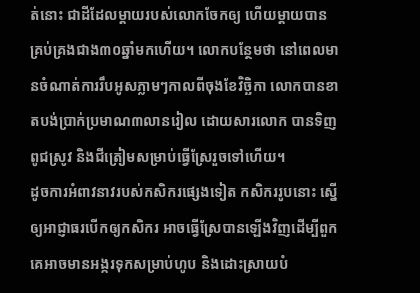ត់នោះ ជាដីដែលម្តាយរបស់លោកចែកឲ្យ ហើយម្តាយបានគ្រប់គ្រងជាង៣០ឆ្នាំមកហើយ។ លោកបន្ថែមថា នៅពេលមានចំណាត់ការរឹបអូសភ្លាមៗកាលពីចុងខែវិច្ឆិកា លោកបានខាតបង់ប្រាក់ប្រមាណ៣លានរៀល ដោយសារលោក បានទិញពូជស្រូវ និងជីត្រៀមសម្រាប់ធ្វើស្រែរួចទៅហើយ។
ដូចការអំពាវនាវរបស់កសិករផ្សេងទៀត កសិកររូបនោះ ស្នើឲ្យអាជ្ញាធរបើកឲ្យកសិករ អាចធ្វើស្រែបានឡើងវិញដើម្បីពួកគេអាចមានអង្ករទុកសម្រាប់ហូប និងដោះស្រាយបំ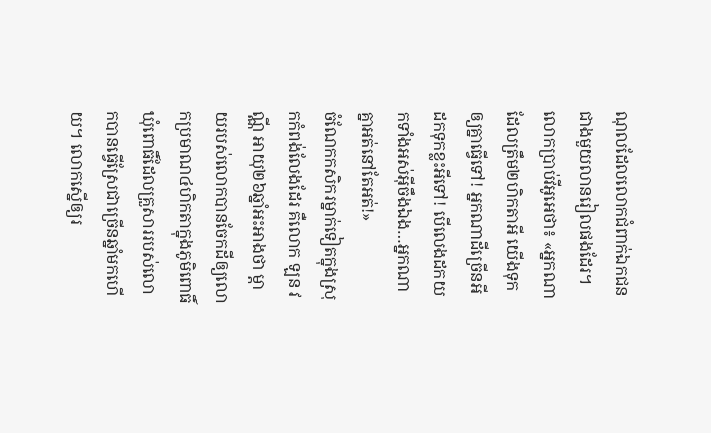ណុលដែលលោកជំពាក់ឯកជនជាងមួយលានរៀលផងដែរ។
លោកប្រាប់វីអូអេថា៖ «អ្នកណាដែលត្រឹម២ហិកតាអី យើងទុកឲ្យគ្នាធ្វើទៅ! អ្នកណាដីច្រើនអីដកទុកខ្លះអីទៅ! បើលេងដកយកទាំងអស់អ៊ីចឹងឯង…អ្នកណាគ្នាអត់នៅតែអត់!»
ចំណែកកសិករម្នាក់ទៀតក្នុងស្រុកកំពង់លែងដែរ គឺលោក ឡន វណ្ណី អាយុ២៦ឆ្នាំអះអាងថា ម្តាយរបស់លោកបានចែកដីឲ្យលោកប្រមាណ៤ហិកតាក្នុងភូមិពោធិ៍ ឃុំពោធិ៍ដែលគ្រួសាររបស់លោកបានធ្វើស្រែជាច្រើនឆ្នាំមកហើយ។ លោកស្នើឲ្យរ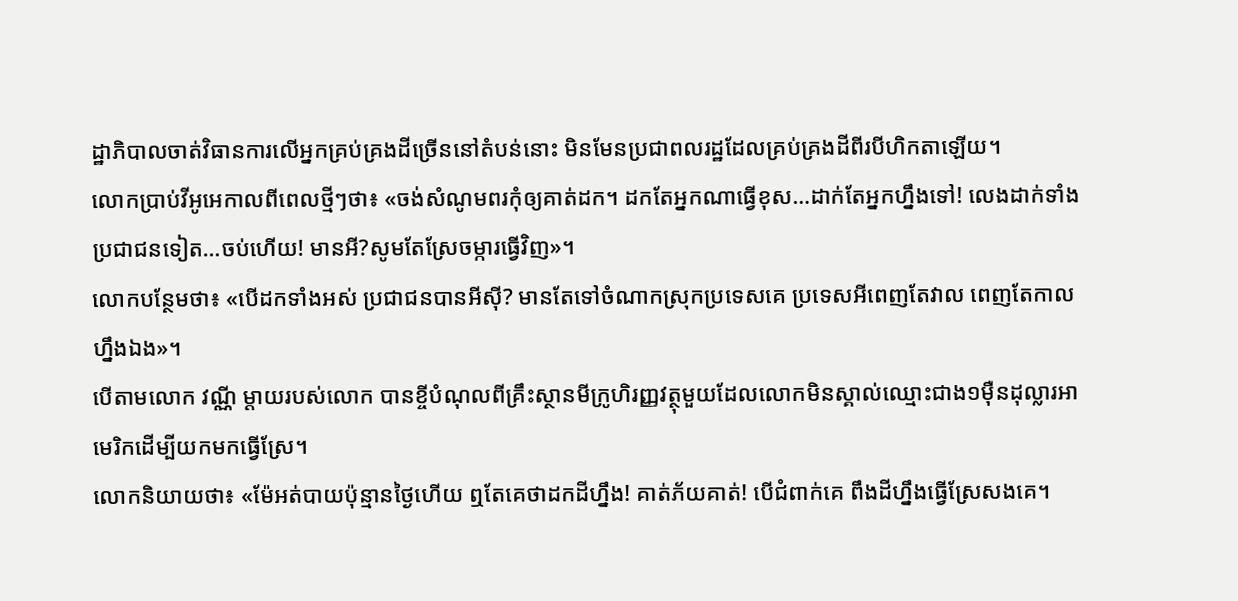ដ្ឋាភិបាលចាត់វិធានការលើអ្នកគ្រប់គ្រងដីច្រើននៅតំបន់នោះ មិនមែនប្រជាពលរដ្ឋដែលគ្រប់គ្រងដីពីរបីហិកតាឡើយ។
លោកប្រាប់វីអូអេកាលពីពេលថ្មីៗថា៖ «ចង់សំណូមពរកុំឲ្យគាត់ដក។ ដកតែអ្នកណាធ្វើខុស…ដាក់តែអ្នកហ្នឹងទៅ! លេងដាក់ទាំងប្រជាជនទៀត…ចប់ហើយ! មានអី?សូមតែស្រែចម្ការធ្វើវិញ»។
លោកបន្ថែមថា៖ «បើដកទាំងអស់ ប្រជាជនបានអីស៊ី? មានតែទៅចំណាកស្រុកប្រទេសគេ ប្រទេសអីពេញតែវាល ពេញតែកាលហ្នឹងឯង»។
បើតាមលោក វណ្ណី ម្តាយរបស់លោក បានខ្ចីបំណុលពីគ្រឹះស្ថានមីក្រូហិរញ្ញវត្ថុមួយដែលលោកមិនស្គាល់ឈ្មោះជាង១ម៉ឺនដុល្លារអាមេរិកដើម្បីយកមកធ្វើស្រែ។
លោកនិយាយថា៖ «ម៉ែអត់បាយប៉ុន្មានថ្ងៃហើយ ឮតែគេថាដកដីហ្នឹង! គាត់ភ័យគាត់! បើជំពាក់គេ ពឹងដីហ្នឹងធ្វើស្រែសងគេ។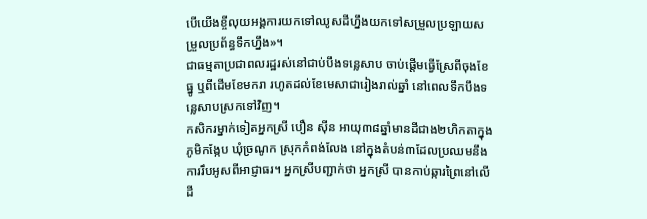បើយើងខ្ចីលុយអង្គការយកទៅឈូសដីហ្នឹងយកទៅសម្រួលប្រឡាយសម្រួលប្រព័ន្ធទឹកហ្នឹង»។
ជាធម្មតាប្រជាពលរដ្ឋរស់នៅជាប់បឹងទន្លេសាប ចាប់ផ្តើមធ្វើស្រែពីចុងខែធ្នូ ឬពីដើមខែមករា រហូតដល់ខែមេសាជារៀងរាល់ឆ្នាំ នៅពេលទឹកបឹងទន្លេសាបស្រកទៅវិញ។
កសិករម្នាក់ទៀតអ្នកស្រី បឿន ស៊ីន អាយុ៣៨ឆ្នាំមានដីជាង២ហិកតាក្នុងភូមិកង្កែប ឃុំច្រណូក ស្រុកកំពង់លែង នៅក្នុងតំបន់៣ដែលប្រឈមនឹងការរឹបអូសពីអាជ្ញាធរ។ អ្នកស្រីបញ្ជាក់ថា អ្នកស្រី បានកាប់ឆ្ការព្រៃនៅលើដី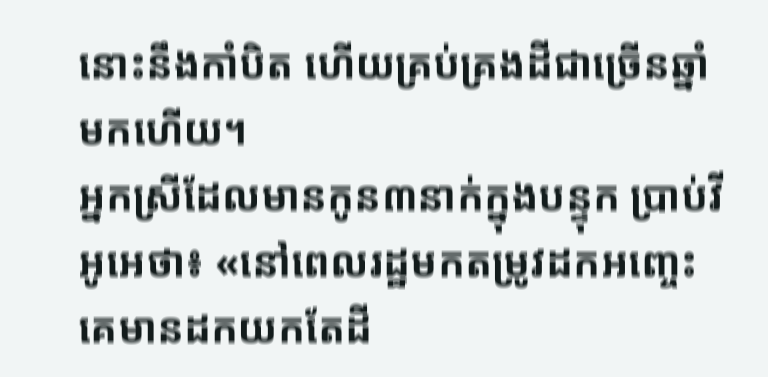នោះនឹងកាំបិត ហើយគ្រប់គ្រងដីជាច្រើនឆ្នាំមកហើយ។
អ្នកស្រីដែលមានកូន៣នាក់ក្នុងបន្ទុក ប្រាប់វីអូអេថា៖ «នៅពេលរដ្ឋមកតម្រូវដកអញ្ចេះ គេមានដកយកតែដី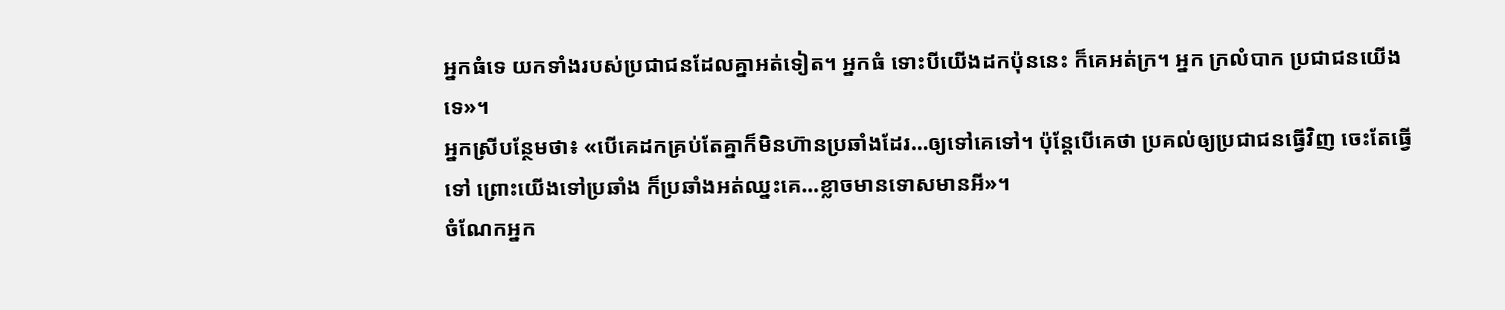អ្នកធំទេ យកទាំងរបស់ប្រជាជនដែលគ្នាអត់ទៀត។ អ្នកធំ ទោះបីយើងដកប៉ុននេះ ក៏គេអត់ក្រ។ អ្នក ក្រលំបាក ប្រជាជនយើងទេ»។
អ្នកស្រីបន្ថែមថា៖ «បើគេដកគ្រប់តែគ្នាក៏មិនហ៊ានប្រឆាំងដែរ…ឲ្យទៅគេទៅ។ ប៉ុន្តែបើគេថា ប្រគល់ឲ្យប្រជាជនធ្វើវិញ ចេះតែធ្វើទៅ ព្រោះយើងទៅប្រឆាំង ក៏ប្រឆាំងអត់ឈ្នះគេ…ខ្លាចមានទោសមានអី»។
ចំណែកអ្នក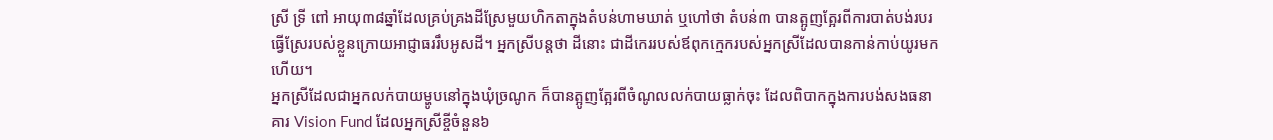ស្រី ទ្រី ពៅ អាយុ៣៨ឆ្នាំដែលគ្រប់គ្រងដីស្រែមួយហិកតាក្នុងតំបន់ហាមឃាត់ ឬហៅថា តំបន់៣ បានត្អូញត្អែរពីការបាត់បង់របរធ្វើស្រែរបស់ខ្លួនក្រោយអាជ្ញាធររឹបអូសដី។ អ្នកស្រីបន្តថា ដីនោះ ជាដីកេររបស់ឪពុកក្មេករបស់អ្នកស្រីដែលបានកាន់កាប់យូរមកហើយ។
អ្នកស្រីដែលជាអ្នកលក់បាយម្ហូបនៅក្នុងឃុំច្រណូក ក៏បានត្អូញត្អែរពីចំណូលលក់បាយធ្លាក់ចុះ ដែលពិបាកក្នុងការបង់សងធនាគារ Vision Fund ដែលអ្នកស្រីខ្ចីចំនួន៦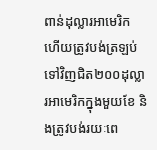ពាន់ដុល្លារអាមេរិក ហើយត្រូវបង់ត្រឡប់ទៅវិញជិត២០០ដុល្លារអាមេរិកក្នុងមួយខែ និងត្រូវបង់រយៈពេ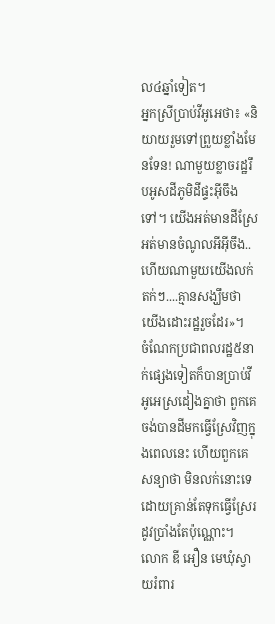ល៤ឆ្នាំទៀត។
អ្នកស្រីប្រាប់វីអូអេថា៖ «និយាយរួមទៅព្រួយខ្លាំងមែនទែន! ណាមួយខ្លាចរដ្ឋរឹបអូសដីភូមិដីផ្ទះអ៊ីចឹងទៅ។ យើងអត់មានដីស្រែអត់មានចំណូលអីអ៊ីចឹង.. ហើយណាមួយយើងលក់តក់ៗ....គ្មានសង្ឃឹមថា យើងដោះរដ្ឋរួចដែរ»។
ចំណែកប្រជាពលរដ្ឋ៥នាក់ផ្សេងទៀតក៏បានប្រាប់វីអូអេស្រដៀងគ្នាថា ពួកគេចង់បានដីមកធ្វើស្រែវិញក្នុងពេលនេះ ហើយពួកគេសន្យាថា មិនលក់នោះទេដោយគ្រាន់តែទុកធ្វើស្រែរដូវប្រាំងតែប៉ុណ្ណោះ។
លោក ឌី អឿន មេឃុំស្វាយរំពារ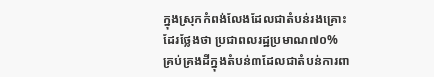ក្នុងស្រុកកំពង់លែងដែលជាតំបន់រងគ្រោះដែរថ្លែងថា ប្រជាពលរដ្ឋប្រមាណ៧០% គ្រប់គ្រងដីក្នុងតំបន់៣ដែលជាតំបន់ការពា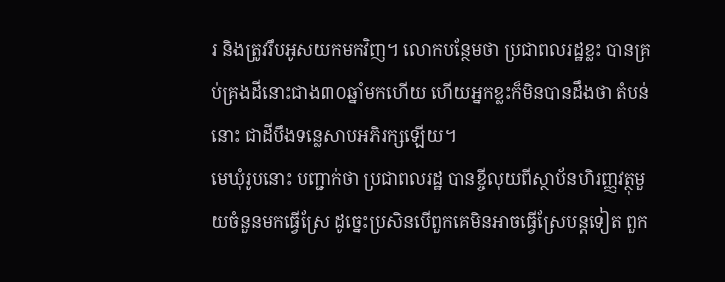រ និងត្រូវរឹបអូសយកមកវិញ។ លោកបន្ថែមថា ប្រជាពលរដ្ឋខ្លះ បានគ្រប់គ្រងដីនោះជាង៣០ឆ្នាំមកហើយ ហើយអ្នកខ្លះក៏មិនបានដឹងថា តំបន់នោះ ជាដីបឹងទន្លេសាបអភិរក្សឡើយ។
មេឃុំរូបនោះ បញ្ជាក់ថា ប្រជាពលរដ្ឋ បានខ្ចីលុយពីស្ថាប័នហិរញ្ញវត្ថុមួយចំនួនមកធ្វើស្រែ ដូច្នេះប្រសិនបើពួកគេមិនអាចធ្វើស្រែបន្តទៀត ពួក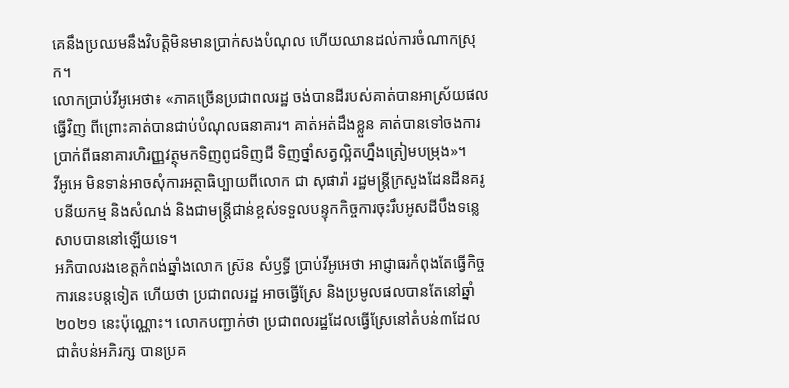គេនឹងប្រឈមនឹងវិបត្តិមិនមានប្រាក់សងបំណុល ហើយឈានដល់ការចំណាកស្រុក។
លោកប្រាប់វីអូអេថា៖ «ភាគច្រើនប្រជាពលរដ្ឋ ចង់បានដីរបស់គាត់បានអាស្រ័យផលធ្វើវិញ ពីព្រោះគាត់បានជាប់បំណុលធនាគារ។ គាត់អត់ដឹងខ្លួន គាត់បានទៅចងការប្រាក់ពីធនាគារហិរញ្ញវត្ថុមកទិញពូជទិញជី ទិញថ្នាំសត្វល្អិតហ្នឹងត្រៀមបម្រុង»។
វីអូអេ មិនទាន់អាចសុំការអត្ថាធិប្បាយពីលោក ជា សុផារ៉ា រដ្ឋមន្រ្តីក្រសួងដែនដីនគរូបនីយកម្ម និងសំណង់ និងជាមន្រ្តីជាន់ខ្ពស់ទទួលបន្ទុកកិច្ចការចុះរឹបអូសដីបឹងទន្លេសាបបាននៅឡើយទេ។
អភិបាលរងខេត្តកំពង់ឆ្នាំងលោក ស្រ៊ន សំឫទ្ធី ប្រាប់វីអូអេថា អាជ្ញាធរកំពុងតែធ្វើកិច្ចការនេះបន្តទៀត ហើយថា ប្រជាពលរដ្ឋ អាចធ្វើស្រែ និងប្រមូលផលបានតែនៅឆ្នាំ២០២១ នេះប៉ុណ្ណោះ។ លោកបញ្ជាក់ថា ប្រជាពលរដ្ឋដែលធ្វើស្រែនៅតំបន់៣ដែលជាតំបន់អភិរក្ស បានប្រគ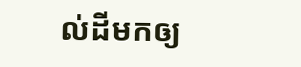ល់ដីមកឲ្យ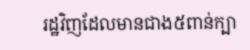រដ្ឋវិញដែលមានជាង៥ពាន់ក្បា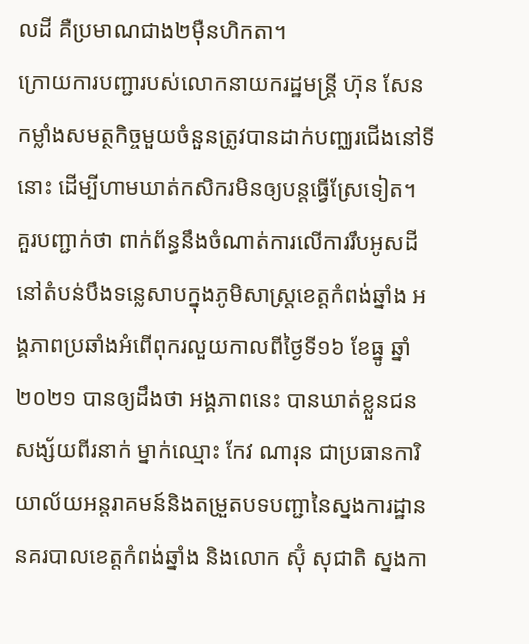លដី គឺប្រមាណជាង២ម៉ឺនហិកតា។
ក្រោយការបញ្ជារបស់លោកនាយករដ្ឋមន្រ្តី ហ៊ុន សែន កម្លាំងសមត្ថកិច្ចមួយចំនួនត្រូវបានដាក់បញ្ឈរជើងនៅទីនោះ ដើម្បីហាមឃាត់កសិករមិនឲ្យបន្តធ្វើស្រែទៀត។
គួរបញ្ជាក់ថា ពាក់ព័ន្ធនឹងចំណាត់ការលើការរឹបអូសដីនៅតំបន់បឹងទន្លេសាបក្នុងភូមិសាស្រ្តខេត្តកំពង់ឆ្នាំង អង្គភាពប្រឆាំងអំពើពុករលួយកាលពីថ្ងៃទី១៦ ខែធ្នូ ឆ្នាំ២០២១ បានឲ្យដឹងថា អង្គភាពនេះ បានឃាត់ខ្លួនជនសង្ស័យពីរនាក់ ម្នាក់ឈ្មោះ កែវ ណារុន ជាប្រធានការិយាល័យអន្តរាគមន៍និងតម្រួតបទបញ្ជានៃស្នងការដ្ឋាននគរបាលខេត្តកំពង់ឆ្នាំង និងលោក ស៊ុំ សុជាតិ ស្នងកា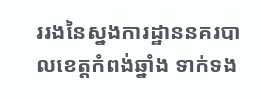ររងនៃស្នងការដ្ឋាននគរបាលខេត្តកំពង់ឆ្នាំង ទាក់ទង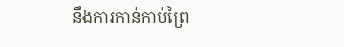នឹងការកាន់កាប់ព្រៃ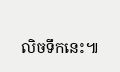លិចទឹកនេះ៕